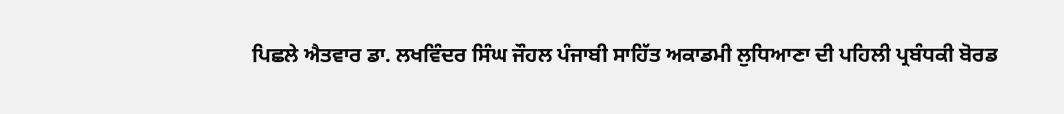ਪਿਛਲੇ ਐਤਵਾਰ ਡਾ. ਲਖਵਿੰਦਰ ਸਿੰਘ ਜੌਹਲ ਪੰਜਾਬੀ ਸਾਹਿੱਤ ਅਕਾਡਮੀ ਲੁਧਿਆਣਾ ਦੀ ਪਹਿਲੀ ਪ੍ਰਬੰਧਕੀ ਬੋਰਡ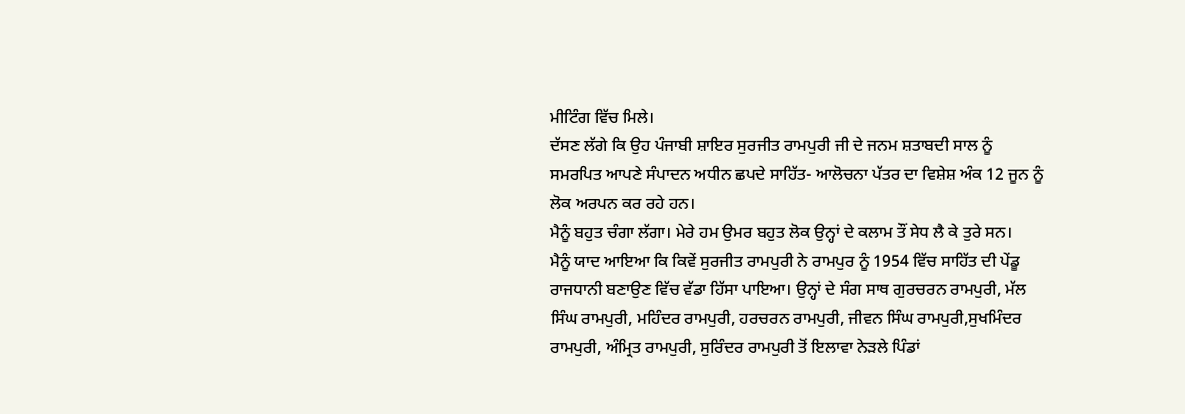ਮੀਟਿੰਗ ਵਿੱਚ ਮਿਲੇ।
ਦੱਸਣ ਲੱਗੇ ਕਿ ਉਹ ਪੰਜਾਬੀ ਸ਼ਾਇਰ ਸੁਰਜੀਤ ਰਾਮਪੁਰੀ ਜੀ ਦੇ ਜਨਮ ਸ਼ਤਾਬਦੀ ਸਾਲ ਨੂੰ ਸਮਰਪਿਤ ਆਪਣੇ ਸੰਪਾਦਨ ਅਧੀਨ ਛਪਦੇ ਸਾਹਿੱਤ- ਆਲੋਚਨਾ ਪੱਤਰ ਦਾ ਵਿਸ਼ੇਸ਼ ਅੰਕ 12 ਜੂਨ ਨੂੰ ਲੋਕ ਅਰਪਨ ਕਰ ਰਹੇ ਹਨ।
ਮੈਨੂੰ ਬਹੁਤ ਚੰਗਾ ਲੱਗਾ। ਮੇਰੇ ਹਮ ਉਮਰ ਬਹੁਤ ਲੋਕ ਉਨ੍ਹਾਂ ਦੇ ਕਲਾਮ ਤੌਂ ਸੇਧ ਲੈ ਕੇ ਤੁਰੇ ਸਨ।
ਮੈਨੂੰ ਯਾਦ ਆਇਆ ਕਿ ਕਿਵੇਂ ਸੁਰਜੀਤ ਰਾਮਪੁਰੀ ਨੇ ਰਾਮਪੁਰ ਨੂੰ 1954 ਵਿੱਚ ਸਾਹਿੱਤ ਦੀ ਪੇਂਡੂ ਰਾਜਧਾਨੀ ਬਣਾਉਣ ਵਿੱਚ ਵੱਡਾ ਹਿੱਸਾ ਪਾਇਆ। ਉਨ੍ਹਾਂ ਦੇ ਸੰਗ ਸਾਥ ਗੁਰਚਰਨ ਰਾਮਪੁਰੀ, ਮੱਲ ਸਿੰਘ ਰਾਮਪੁਰੀ, ਮਹਿੰਦਰ ਰਾਮਪੁਰੀ, ਹਰਚਰਨ ਰਾਮਪੁਰੀ, ਜੀਵਨ ਸਿੰਘ ਰਾਮਪੁਰੀ,ਸੁਖਮਿੰਦਰ ਰਾਮਪੁਰੀ, ਅੰਮ੍ਰਿਤ ਰਾਮਪੁਰੀ, ਸੁਰਿੰਦਰ ਰਾਮਪੁਰੀ ਤੋਂ ਇਲਾਵਾ ਨੇੜਲੇ ਪਿੰਡਾਂ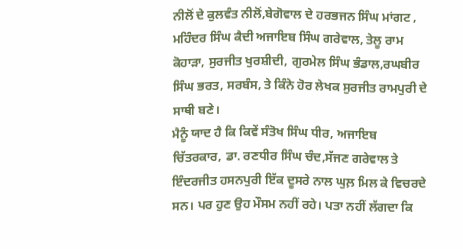ਨੀਲੋਂ ਦੇ ਕੁਲਵੰਤ ਨੀਲੋਂ,ਬੇਗੋਵਾਲ ਦੇ ਹਰਭਜਨ ਸਿੰਘ ਮਾਂਗਟ , ਮਹਿੰਦਰ ਸਿੰਘ ਕੈਦੀ ਅਜਾਇਬ ਸਿੰਘ ਗਰੇਵਾਲ, ਤੇਲੂ ਰਾਮ ਕੋਹਾੜਾ, ਸੁਰਜੀਤ ਖੁਰਸ਼ੀਦੀ, ਗੁਰਮੇਲ ਸਿੰਘ ਭੰਡਾਲ,ਰਘਬੀਰ ਸਿੰਘ ਭਰਤ, ਸਰਬੰਸ, ਤੇ ਕਿੰਨੇ ਹੋਰ ਲੇਖਕ ਸੁਰਜੀਤ ਰਾਮਪੁਰੀ ਦੇ ਸਾਥੀ ਬਣੇ।
ਮੈਨੂੰ ਯਾਦ ਹੈ ਕਿ ਕਿਵੇਂ ਸੰਤੋਖ ਸਿੰਘ ਧੀਰ, ਅਜਾਇਬ ਚਿੱਤਰਕਾਰ, ਡਾ. ਰਣਧੀਰ ਸਿੰਘ ਚੰਦ,ਸੱਜਣ ਗਰੇਵਾਲ ਤੇ ਇੰਦਰਜੀਤ ਹਸਨਪੁਰੀ ਇੱਕ ਦੂਸਰੇ ਨਾਲ ਘੁਲ਼ ਮਿਲ ਕੇ ਵਿਚਰਦੇ ਸਨ। ਪਰ ਹੁਣ ਉਹ ਮੌਸਮ ਨਹੀਂ ਰਹੇ। ਪਤਾ ਨਹੀਂ ਲੱਗਦਾ ਕਿ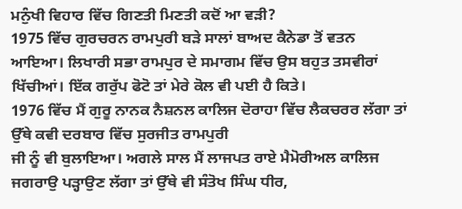ਮਨੁੰਖੀ ਵਿਹਾਰ ਵਿੱਚ ਗਿਣਤੀ ਮਿਣਤੀ ਕਦੋਂ ਆ ਵੜੀ?
1975 ਵਿੱਚ ਗੁਰਚਰਨ ਰਾਮਪੁਰੀ ਬੜੇ ਸਾਲਾਂ ਬਾਅਦ ਕੈਨੇਡਾ ਤੋਂ ਵਤਨ ਆਇਆ। ਲਿਖਾਰੀ ਸਭਾ ਰਾਮਪੁਰ ਦੇ ਸਮਾਗਮ ਵਿੱਚ ਉਸ ਬਹੁਤ ਤਸਵੀਰਾਂ ਖਿੱਚੀਆਂ। ਇੱਕ ਗਰੁੱਪ ਫੋਟੋ ਤਾਂ ਮੇਰੇ ਕੋਲ ਵੀ ਪਈ ਹੈ ਕਿਤੇ।
1976 ਵਿੱਚ ਮੈਂ ਗੁਰੂ ਨਾਨਕ ਨੈਸ਼ਨਲ ਕਾਲਿਜ ਦੋਰਾਹਾ ਵਿੱਚ ਲੈਕਚਰਰ ਲੱਗਾ ਤਾਂ ਉੱਥੇ ਕਵੀ ਦਰਬਾਰ ਵਿੱਚ ਸੁਰਜੀਤ ਰਾਮਪੁਰੀ
ਜੀ ਨੂੰ ਵੀ ਬੁਲਾਇਆ। ਅਗਲੇ ਸਾਲ ਮੈਂ ਲਾਜਪਤ ਰਾਏ ਮੈਮੋਰੀਅਲ ਕਾਲਿਜ ਜਗਰਾਉ ਪੜ੍ਹਾਉਣ ਲੱਗਾ ਤਾਂ ਉੱਥੇ ਵੀ ਸੰਤੋਖ ਸਿੰਘ ਧੀਰ,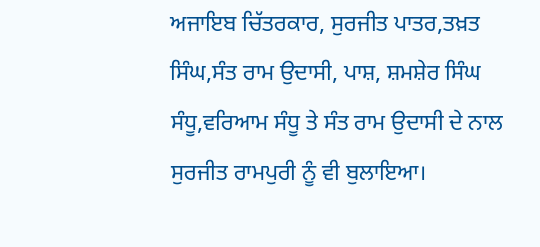ਅਜਾਇਬ ਚਿੱਤਰਕਾਰ, ਸੁਰਜੀਤ ਪਾਤਰ,ਤਖ਼ਤ ਸਿੰਘ,ਸੰਤ ਰਾਮ ਉਦਾਸੀ, ਪਾਸ਼, ਸ਼ਮਸ਼ੇਰ ਸਿੰਘ ਸੰਧੂ,ਵਰਿਆਮ ਸੰਧੂ ਤੇ ਸੰਤ ਰਾਮ ਉਦਾਸੀ ਦੇ ਨਾਲ ਸੁਰਜੀਤ ਰਾਮਪੁਰੀ ਨੂੰ ਵੀ ਬੁਲਾਇਆ।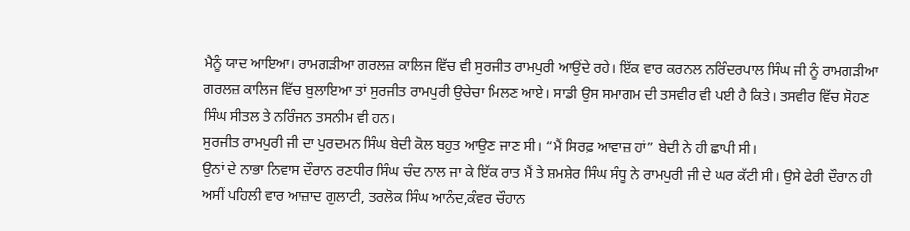ਮੈਨੂੰ ਯਾਦ ਆਇਆ। ਰਾਮਗੜੀਆ ਗਰਲਜ਼ ਕਾਲਿਜ ਵਿੱਚ ਵੀ ਸੁਰਜੀਤ ਰਾਮਪੁਰੀ ਆਉਂਦੇ ਰਹੇ। ਇੱਕ ਵਾਰ ਕਰਨਲ ਨਰਿੰਦਰਪਾਲ ਸਿੰਘ ਜੀ ਨੂੰ ਰਾਮਗੜੀਆ ਗਰਲਜ਼ ਕਾਲਿਜ ਵਿੱਚ ਬੁਲਾਇਆ ਤਾਂ ਸੁਰਜੀਤ ਰਾਮਪੁਰੀ ਉਚੇਚਾ ਮਿਲਣ ਆਏ। ਸਾਡੀ ਉਸ ਸਮਾਗਮ ਦੀ ਤਸਵੀਰ ਵੀ ਪਈ ਹੈ ਕਿਤੇ। ਤਸਵੀਰ ਵਿੱਚ ਸੋਹਣ ਸਿੰਘ ਸੀਤਲ ਤੇ ਨਰਿੰਜਨ ਤਸਨੀਮ ਵੀ ਹਨ।
ਸੁਰਜੀਤ ਰਾਮਪੁਰੀ ਜੀ ਦਾ ਪੁਰਦਮਨ ਸਿੰਘ ਬੇਦੀ ਕੋਲ ਬਹੁਤ ਆਉਣ ਜਾਣ ਸੀ। “ਮੈਂ ਸਿਰਫ਼ ਆਵਾਜ਼ ਹਾਂ” ਬੇਦੀ ਨੇ ਹੀ ਛਾਪੀ ਸੀ।
ਉਨਾਂ ਦੇ ਨਾਭਾ ਨਿਵਾਸ ਦੌਰਾਨ ਰਣਧੀਰ ਸਿੰਘ ਚੰਦ ਨਾਲ ਜਾ ਕੇ ਇੱਕ ਰਾਤ ਮੈਂ ਤੇ ਸ਼ਮਸ਼ੇਰ ਸਿੰਘ ਸੰਧੂ ਨੇ ਰਾਮਪੁਰੀ ਜੀ ਦੇ ਘਰ ਕੱਟੀ ਸੀ। ਉਸੇ ਫੇਰੀ ਦੌਰਾਨ ਹੀ ਅਸੀਂ ਪਹਿਲੀ ਵਾਰ ਆਜ਼ਾਦ ਗੁਲਾਟੀ, ਤਰਲੋਕ ਸਿੰਘ ਆਨੰਦ,ਕੰਵਰ ਚੌਹਾਨ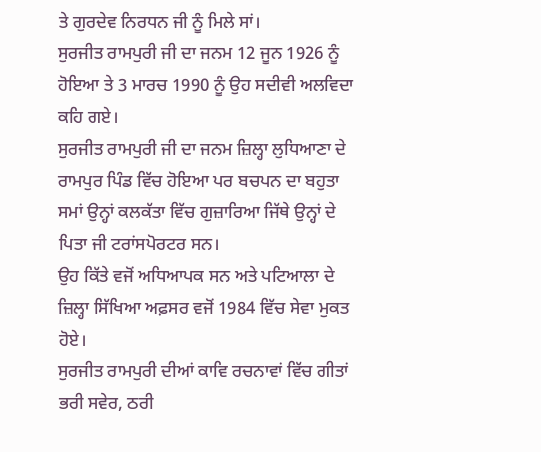ਤੇ ਗੁਰਦੇਵ ਨਿਰਧਨ ਜੀ ਨੂੰ ਮਿਲੇ ਸਾਂ।
ਸੁਰਜੀਤ ਰਾਮਪੁਰੀ ਜੀ ਦਾ ਜਨਮ 12 ਜੂਨ 1926 ਨੂੰ ਹੋਇਆ ਤੇ 3 ਮਾਰਚ 1990 ਨੂੰ ਉਹ ਸਦੀਵੀ ਅਲਵਿਦਾ ਕਹਿ ਗਏ।
ਸੁਰਜੀਤ ਰਾਮਪੁਰੀ ਜੀ ਦਾ ਜਨਮ ਜ਼ਿਲ੍ਹਾ ਲੁਧਿਆਣਾ ਦੇ ਰਾਮਪੁਰ ਪਿੰਡ ਵਿੱਚ ਹੋਇਆ ਪਰ ਬਚਪਨ ਦਾ ਬਹੁਤਾ ਸਮਾਂ ਉਨ੍ਹਾਂ ਕਲਕੱਤਾ ਵਿੱਚ ਗੁਜ਼ਾਰਿਆ ਜਿੱਥੇ ਉਨ੍ਹਾਂ ਦੇ ਪਿਤਾ ਜੀ ਟਰਾਂਸਪੋਰਟਰ ਸਨ।
ਉਹ ਕਿੱਤੇ ਵਜੋਂ ਅਧਿਆਪਕ ਸਨ ਅਤੇ ਪਟਿਆਲਾ ਦੇ ਜ਼ਿਲ੍ਹਾ ਸਿੱਖਿਆ ਅਫ਼ਸਰ ਵਜੋਂ 1984 ਵਿੱਚ ਸੇਵਾ ਮੁਕਤ ਹੋਏ।
ਸੁਰਜੀਤ ਰਾਮਪੁਰੀ ਦੀਆਂ ਕਾਵਿ ਰਚਨਾਵਾਂ ਵਿੱਚ ਗੀਤਾਂ ਭਰੀ ਸਵੇਰ, ਠਰੀ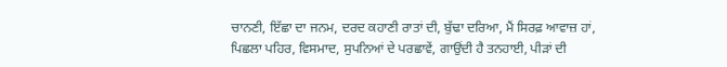ਚਾਨਣੀ, ਇੱਛਾ ਦਾ ਜਨਮ, ਦਰਦ ਕਹਾਣੀ ਰਾਤਾਂ ਦੀ, ਬੁੱਢਾ ਦਰਿਆ, ਮੈਂ ਸਿਰਫ਼ ਆਵਾਜ਼ ਹਾਂ, ਪਿਛਲਾ ਪਹਿਰ, ਵਿਸਮਾਦ, ਸੁਪਨਿਆਂ ਦੇ ਪਰਛਾਵੇਂ, ਗਾਉਂਦੀ ਹੈ ਤਨਹਾਈ, ਪੀੜਾਂ ਦੀ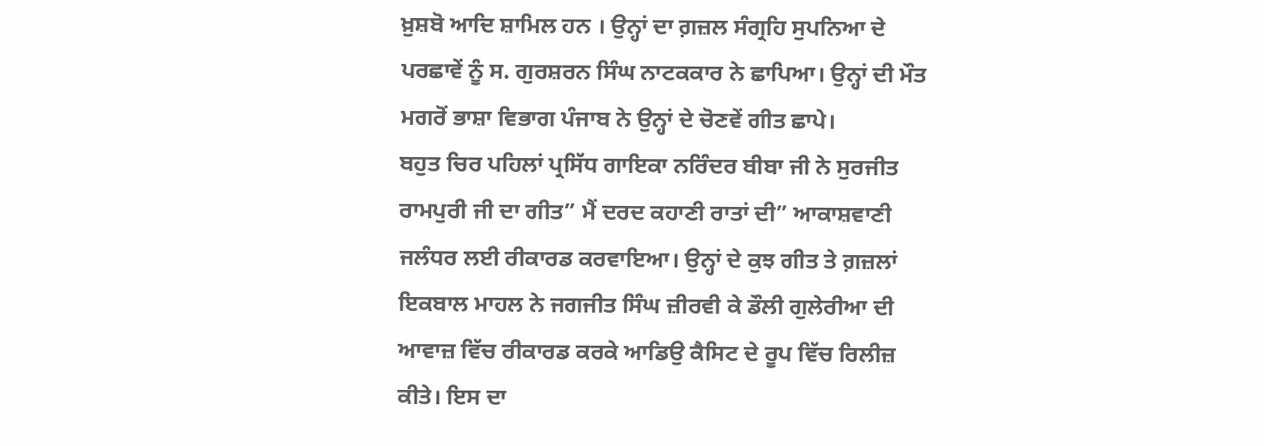ਖ਼ੁਸ਼ਬੋ ਆਦਿ ਸ਼ਾਮਿਲ ਹਨ । ਉਨ੍ਹਾਂ ਦਾ ਗ਼ਜ਼ਲ ਸੰਗ੍ਰਹਿ ਸੁਪਨਿਆ ਦੇ ਪਰਛਾਵੇਂ ਨੂੰ ਸ. ਗੁਰਸ਼ਰਨ ਸਿੰਘ ਨਾਟਕਕਾਰ ਨੇ ਛਾਪਿਆ। ਉਨ੍ਹਾਂ ਦੀ ਮੌਤ ਮਗਰੋਂ ਭਾਸ਼ਾ ਵਿਭਾਗ ਪੰਜਾਬ ਨੇ ਉਨ੍ਹਾਂ ਦੇ ਚੋਣਵੇਂ ਗੀਤ ਛਾਪੇ।
ਬਹੁਤ ਚਿਰ ਪਹਿਲਾਂ ਪ੍ਰਸਿੱਧ ਗਾਇਕਾ ਨਰਿੰਦਰ ਬੀਬਾ ਜੀ ਨੇ ਸੁਰਜੀਤ ਰਾਮਪੁਰੀ ਜੀ ਦਾ ਗੀਤ” ਮੈਂ ਦਰਦ ਕਹਾਣੀ ਰਾਤਾਂ ਦੀ” ਆਕਾਸ਼ਵਾਣੀ ਜਲੰਧਰ ਲਈ ਰੀਕਾਰਡ ਕਰਵਾਇਆ। ਉਨ੍ਹਾਂ ਦੇ ਕੁਝ ਗੀਤ ਤੇ ਗ਼ਜ਼ਲਾਂ ਇਕਬਾਲ ਮਾਹਲ ਨੇ ਜਗਜੀਤ ਸਿੰਘ ਜ਼ੀਰਵੀ ਕੇ ਡੌਲੀ ਗੁਲੇਰੀਆ ਦੀ ਆਵਾਜ਼ ਵਿੱਚ ਰੀਕਾਰਡ ਕਰਕੇ ਆਡਿਉ ਕੈਸਿਟ ਦੇ ਰੂਪ ਵਿੱਚ ਰਿਲੀਜ਼ ਕੀਤੇ। ਇਸ ਦਾ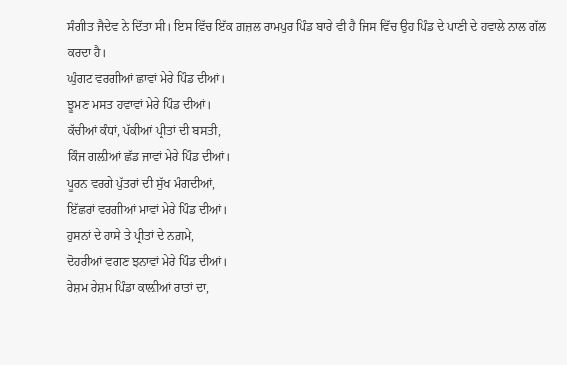ਸੰਗੀਤ ਜੈਦੇਵ ਨੇ ਦਿੱਤਾ ਸੀ। ਇਸ ਵਿੱਚ ਇੱਕ ਗ਼ਜ਼ਲ ਰਾਮਪੁਰ ਪਿੰਡ ਬਾਰੇ ਵੀ ਹੈ ਜਿਸ ਵਿੱਚ ਉਹ ਪਿੰਡ ਦੇ ਪਾਣੀ ਦੇ ਹਵਾਲੇ ਨਾਲ ਗੱਲ ਕਰਦਾ ਹੈ।
ਘੁੰਗਟ ਵਰਗੀਆਂ ਛਾਵਾਂ ਮੇਰੇ ਪਿੰਡ ਦੀਆਂ।
ਝੂਮਣ ਮਸਤ ਹਵਾਵਾਂ ਮੇਰੇ ਪਿੰਡ ਦੀਆਂ।
ਕੱਚੀਆਂ ਕੰਧਾਂ, ਪੱਕੀਆਂ ਪ੍ਰੀਤਾਂ ਦੀ ਬਸਤੀ,
ਕਿੰਜ ਗਲ਼ੀਆਂ ਛੱਡ ਜਾਵਾਂ ਮੇਰੇ ਪਿੰਡ ਦੀਆਂ।
ਪੂਰਨ ਵਰਗੇ ਪੁੱਤਰਾਂ ਦੀ ਸੁੱਖ ਮੰਗਦੀਆਂ,
ਇੱਛਰਾਂ ਵਰਗੀਆਂ ਮਾਵਾਂ ਮੇਰੇ ਪਿੰਡ ਦੀਆਂ।
ਹੁਸਨਾਂ ਦੇ ਹਾਸੇ ਤੇ ਪ੍ਰੀਤਾਂ ਦੇ ਨਗ਼ਮੇ,
ਦੋਹਰੀਆਂ ਵਗਣ ਝਨਾਵਾਂ ਮੇਰੇ ਪਿੰਡ ਦੀਆਂ।
ਰੇਸ਼ਮ ਰੇਸ਼ਮ ਪਿੰਡਾ ਕਾਲ਼ੀਆਂ ਰਾਤਾਂ ਦਾ,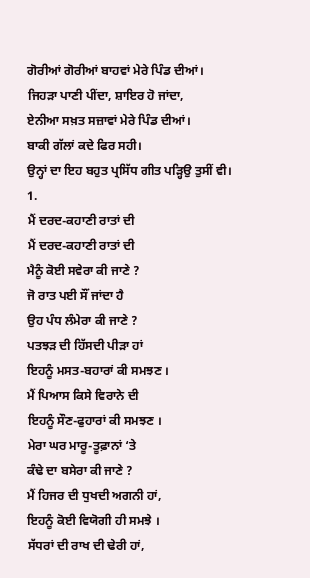ਗੋਰੀਆਂ ਗੋਰੀਆਂ ਬਾਹਵਾਂ ਮੇਰੇ ਪਿੰਡ ਦੀਆਂ।
ਜਿਹੜਾ ਪਾਣੀ ਪੀਂਦਾ, ਸ਼ਾਇਰ ਹੋ ਜਾਂਦਾ,
ਏਨੀਆ ਸਖ਼ਤ ਸਜ਼ਾਵਾਂ ਮੇਰੇ ਪਿੰਡ ਦੀਆਂ।
ਬਾਕੀ ਗੱਲਾਂ ਕਦੇ ਫਿਰ ਸਹੀ।
ਉਨ੍ਹਾਂ ਦਾ ਇਹ ਬਹੁਤ ਪ੍ਰਸਿੱਧ ਗੀਤ ਪੜ੍ਹਿਉ ਤੁਸੀਂ ਵੀ।
1.
ਮੈਂ ਦਰਦ-ਕਹਾਣੀ ਰਾਤਾਂ ਦੀ
ਮੈਂ ਦਰਦ-ਕਹਾਣੀ ਰਾਤਾਂ ਦੀ
ਮੈਨੂੰ ਕੋਈ ਸਵੇਰਾ ਕੀ ਜਾਣੇ ?
ਜੋ ਰਾਤ ਪਈ ਸੌਂ ਜਾਂਦਾ ਹੈ
ਉਹ ਪੰਧ ਲੰਮੇਰਾ ਕੀ ਜਾਣੇ ?
ਪਤਝੜ ਦੀ ਹਿੱਸਦੀ ਪੀੜਾ ਹਾਂ
ਇਹਨੂੰ ਮਸਤ-ਬਹਾਰਾਂ ਕੀ ਸਮਝਣ ।
ਮੈਂ ਪਿਆਸ ਕਿਸੇ ਵਿਰਾਨੇ ਦੀ
ਇਹਨੂੰ ਸੌਣ-ਫੁਹਾਰਾਂ ਕੀ ਸਮਝਣ ।
ਮੇਰਾ ਘਰ ਮਾਰੂ-ਤੂਫ਼ਾਨਾਂ ‘ਤੇ
ਕੰਢੇ ਦਾ ਬਸੇਰਾ ਕੀ ਜਾਣੇ ?
ਮੈਂ ਹਿਜਰ ਦੀ ਧੁਖਦੀ ਅਗਨੀ ਹਾਂ,
ਇਹਨੂੰ ਕੋਈ ਵਿਯੋਗੀ ਹੀ ਸਮਝੇ ।
ਸੱਧਰਾਂ ਦੀ ਰਾਖ ਦੀ ਢੇਰੀ ਹਾਂ,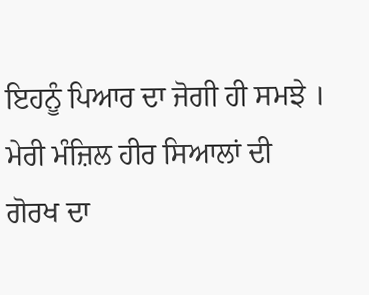ਇਹਨੂੰ ਪਿਆਰ ਦਾ ਜੋਗੀ ਹੀ ਸਮਝੇ ।
ਮੇਰੀ ਮੰਜ਼ਿਲ ਹੀਰ ਸਿਆਲਾਂ ਦੀ
ਗੋਰਖ ਦਾ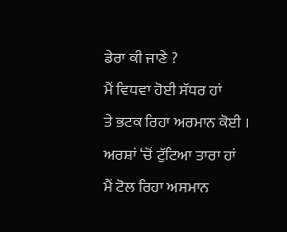ਡੇਰਾ ਕੀ ਜਾਣੇ ?
ਮੈਂ ਵਿਧਵਾ ਹੋਈ ਸੱਧਰ ਹਾਂ
ਤੇ ਭਟਕ ਰਿਹਾ ਅਰਮਾਨ ਕੋਈ ।
ਅਰਸ਼ਾਂ ‘ਚੋਂ ਟੁੱਟਿਆ ਤਾਰਾ ਹਾਂ
ਮੈਂ ਟੋਲ ਰਿਹਾ ਅਸਮਾਨ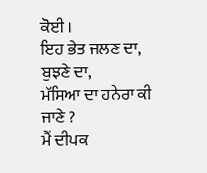ਕੋਈ ।
ਇਹ ਭੇਤ ਜਲਣ ਦਾ, ਬੁਝਣੇ ਦਾ,
ਮੱਸਿਆ ਦਾ ਹਨੇਰਾ ਕੀ ਜਾਣੇ ?
ਮੈਂ ਦੀਪਕ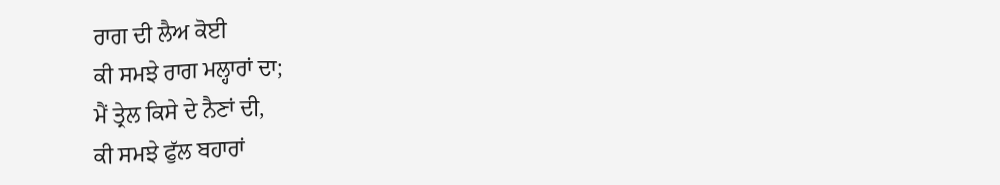ਰਾਗ ਦੀ ਲੈਅ ਕੋਈ
ਕੀ ਸਮਝੇ ਰਾਗ ਮਲ੍ਹਾਰਾਂ ਦਾ;
ਮੈਂ ਤ੍ਰੇਲ ਕਿਸੇ ਦੇ ਨੈਣਾਂ ਦੀ,
ਕੀ ਸਮਝੇ ਫੁੱਲ ਬਹਾਰਾਂ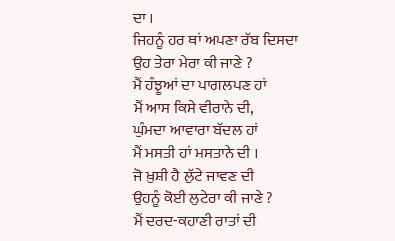ਦਾ ।
ਜਿਹਨੂੰ ਹਰ ਥਾਂ ਅਪਣਾ ਰੱਬ ਦਿਸਦਾ
ਉਹ ਤੇਰਾ ਮੇਰਾ ਕੀ ਜਾਣੇ ?
ਮੈਂ ਹੰਝੂਆਂ ਦਾ ਪਾਗਲਪਣ ਹਾਂ
ਮੈਂ ਆਸ ਕਿਸੇ ਵੀਰਾਨੇ ਦੀ,
ਘੁੰਮਦਾ ਆਵਾਰਾ ਬੱਦਲ ਹਾਂ
ਮੈਂ ਮਸਤੀ ਹਾਂ ਮਸਤਾਨੇ ਦੀ ।
ਜੋ ਖ਼ੁਸ਼ੀ ਹੈ ਲੁੱਟੇ ਜਾਵਣ ਦੀ
ਉਹਨੂੰ ਕੋਈ ਲੁਟੇਰਾ ਕੀ ਜਾਣੇ ?
ਮੈਂ ਦਰਦ-ਕਹਾਣੀ ਰਾਤਾਂ ਦੀ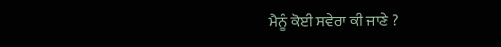ਮੈਨੂੰ ਕੋਈ ਸਵੇਰਾ ਕੀ ਜਾਣੇ ?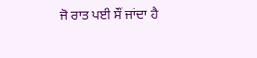ਜੋ ਰਾਤ ਪਈ ਸੌਂ ਜਾਂਦਾ ਹੈ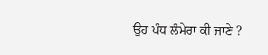ਉਹ ਪੰਧ ਲੰਮੇਰਾ ਕੀ ਜਾਣੇ ?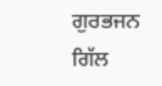ਗੁਰਭਜਨ ਗਿੱਲ